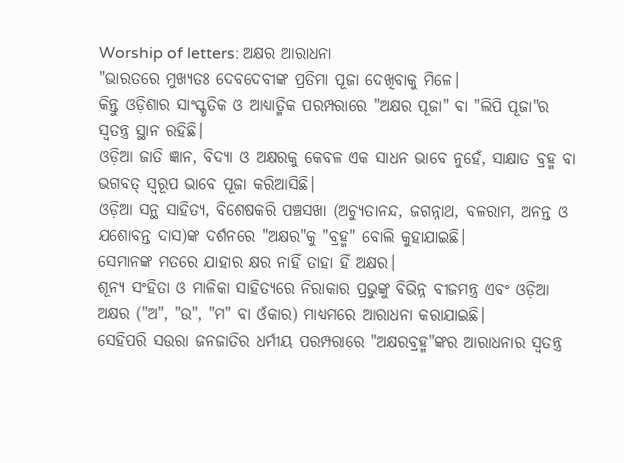Worship of letters: ଅକ୍ଷର ଆରାଧନା
"ଭାରତରେ ମୁଖ୍ୟତଃ ଦେବଦେବୀଙ୍କ ପ୍ରତିମା ପୂଜା ଦେଖିବାକୁ ମିଳେ।
କିନ୍ତୁ ଓଡ଼ିଶାର ସାଂସ୍କୃତିକ ଓ ଆଧ୍ୟାତ୍ମିକ ପରମ୍ପରାରେ "ଅକ୍ଷର ପୂଜା" ବା "ଲିପି ପୂଜା"ର ସ୍ବତନ୍ତ୍ର ସ୍ଥାନ ରହିଛି।
ଓଡ଼ିଆ ଜାତି ଜ୍ଞାନ, ବିଦ୍ୟା ଓ ଅକ୍ଷରକୁ କେବଳ ଏକ ସାଧନ ଭାବେ ନୁହେଁ, ସାକ୍ଷାତ ବ୍ରହ୍ମ ବା ଭଗବତ୍ ସ୍ୱରୂପ ଭାବେ ପୂଜା କରିଆସିଛି।
ଓଡ଼ିଆ ସନ୍ଥ ସାହିତ୍ୟ, ବିଶେଷକରି ପଞ୍ଚସଖା (ଅଚ୍ୟୁତାନନ୍ଦ, ଜଗନ୍ନାଥ, ବଳରାମ, ଅନନ୍ତ ଓ ଯଶୋବନ୍ତ ଦାସ)ଙ୍କ ଦର୍ଶନରେ "ଅକ୍ଷର"କୁ "ବ୍ରହ୍ମ" ବୋଲି କୁହାଯାଇଛି।
ସେମାନଙ୍କ ମତରେ ଯାହାର କ୍ଷର ନାହିଁ ତାହା ହିଁ ଅକ୍ଷର।
ଶୂନ୍ୟ ସଂହିତା ଓ ମାଳିକା ସାହିତ୍ୟରେ ନିରାକାର ପ୍ରଭୁଙ୍କୁ ବିଭିନ୍ନ ବୀଜମନ୍ତ୍ର ଏବଂ ଓଡ଼ିଆ ଅକ୍ଷର ("ଅ", "ଉ", "ମ" ବା ଓଁକାର) ମାଧ୍ୟମରେ ଆରାଧନା କରାଯାଇଛି।
ସେହିପରି ସଉରା ଜନଜାତିର ଧର୍ମୀୟ ପରମ୍ପରାରେ "ଅକ୍ଷରବ୍ରହ୍ମ"ଙ୍କର ଆରାଧନାର ସ୍ବତନ୍ତ୍ର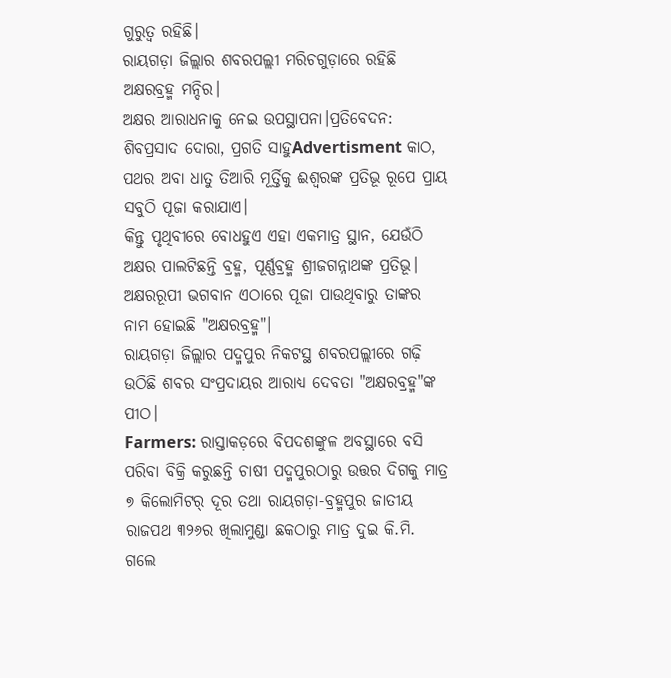ଗୁରୁତ୍ବ ରହିଛି।
ରାୟଗଡ଼ା ଜିଲ୍ଲାର ଶବରପଲ୍ଲୀ ମରିଚଗୁଡ଼ାରେ ରହିଛି ଅକ୍ଷରବ୍ରହ୍ମ ମନ୍ଦିର।
ଅକ୍ଷର ଆରାଧନାକୁ ନେଇ ଉପସ୍ଥାପନା।ପ୍ରତିବେଦନ: ଶିବପ୍ରସାଦ ଦୋରା, ପ୍ରଗତି ସାହୁAdvertisment କାଠ, ପଥର ଅବା ଧାତୁ ତିଆରି ମୂର୍ତ୍ତିକୁ ଈଶ୍ବରଙ୍କ ପ୍ରତିଭୂ ରୂପେ ପ୍ରାୟ ସବୁଠି ପୂଜା କରାଯାଏ।
କିନ୍ତୁ ପୃଥିବୀରେ ବୋଧହୁଏ ଏହା ଏକମାତ୍ର ସ୍ଥାନ, ଯେଉଁଠି ଅକ୍ଷର ପାଲଟିଛନ୍ତି ବ୍ରହ୍ମ, ପୂର୍ଣ୍ଣବ୍ରହ୍ମ ଶ୍ରୀଜଗନ୍ନାଥଙ୍କ ପ୍ରତିଭୂ।
ଅକ୍ଷରରୂପୀ ଭଗବାନ ଏଠାରେ ପୂଜା ପାଉଥିବାରୁ ତାଙ୍କର ନାମ ହୋଇଛି "ଅକ୍ଷରବ୍ରହ୍ମ"।
ରାୟଗଡ଼ା ଜିଲ୍ଲାର ପଦ୍ମପୁର ନିକଟସ୍ଥ ଶବରପଲ୍ଲୀରେ ଗଢ଼ି ଉଠିଛି ଶବର ସଂପ୍ରଦାୟର ଆରାଧ୍ୟ ଦେବତା "ଅକ୍ଷରବ୍ରହ୍ମ"ଙ୍କ ପୀଠ।
Farmers: ରାସ୍ତାକଡ଼ରେ ବିପଦଶଙ୍କୁଳ ଅବସ୍ଥାରେ ବସି ପରିବା ବିକ୍ରି କରୁଛନ୍ତି ଚାଷୀ ପଦ୍ମପୁରଠାରୁ ଉତ୍ତର ଦିଗକୁ ମାତ୍ର ୭ କିଲୋମିଟର୍ ଦୂର ତଥା ରାୟଗଡ଼ା-ବ୍ରହ୍ମପୁର ଜାତୀୟ ରାଜପଥ ୩୨୬ର ଖିଲାମୁଣ୍ଡା ଛକଠାରୁ ମାତ୍ର ଦୁଇ କି.ମି.
ଗଲେ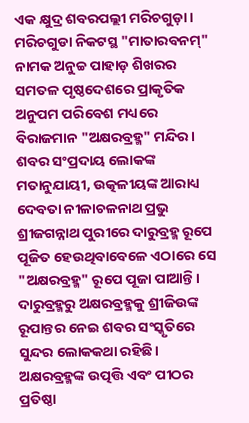ଏକ କ୍ଷୁଦ୍ର ଶବରପଲ୍ଲୀ ମରିଚଗୁଡ଼ା।
ମରିଚଗୁଡା ନିକଟସ୍ଥ "ମାତାରବନମ୍" ନାମକ ଅନୁଚ୍ଚ ପାହାଡ଼ ଶିଖରର ସମତଳ ପୃଷ୍ଠଦେଶରେ ପ୍ରାକୃତିକ ଅନୁପମ ପରିବେଶ ମଧ୍ୟରେ ବିରାଜମାନ "ଅକ୍ଷରବ୍ରହ୍ମ" ମନ୍ଦିର।
ଶବର ସଂପ୍ରଦାୟ ଲୋକଙ୍କ ମତାନୁଯାୟୀ, ଉତ୍କଳୀୟଙ୍କ ଆରାଧ୍ୟ ଦେବତା ନୀଳାଚଳନାଥ ପ୍ରଭୁ ଶ୍ରୀଜଗନ୍ନାଥ ପୁରୀରେ ଦାରୁବ୍ରହ୍ମ ରୂପେ ପୂଜିତ ହେଉଥିବାବେଳେ ଏଠାରେ ସେ "ଅକ୍ଷରବ୍ରହ୍ମ" ରୂପେ ପୂଜା ପାଆନ୍ତି।
ଦାରୁବ୍ରହ୍ମରୁ ଅକ୍ଷରବ୍ରହ୍ମକୁ ଶ୍ରୀଜିଉଙ୍କ ରୂପାନ୍ତର ନେଇ ଶବର ସଂସ୍କୃତିରେ ସୁନ୍ଦର ଲୋକକଥା ରହିଛି।
ଅକ୍ଷରବ୍ରହ୍ମଙ୍କ ଉତ୍ପତ୍ତି ଏବଂ ପୀଠର ପ୍ରତିଷ୍ଠା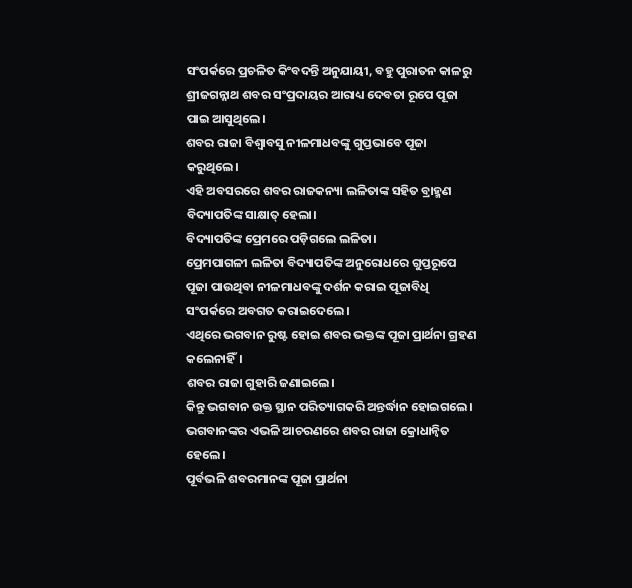ସଂପର୍କରେ ପ୍ରଚଳିତ କିଂବଦନ୍ତି ଅନୁଯାୟୀ, ବହୁ ପୁରାତନ କାଳରୁ ଶ୍ରୀଜଗନ୍ନାଥ ଶବର ସଂପ୍ରଦାୟର ଆରାଧ୍ୟ ଦେବତା ରୂପେ ପୂଜା ପାଇ ଆସୁଥିଲେ।
ଶବର ରାଜା ବିଶ୍ୱାବସୁ ନୀଳମାଧବଙ୍କୁ ଗୁପ୍ତଭାବେ ପୂଜା କରୁଥିଲେ।
ଏହି ଅବସରରେ ଶବର ରାଜକନ୍ୟା ଲଳିତାଙ୍କ ସହିତ ବ୍ରାହ୍ମଣ ବିଦ୍ୟାପତିଙ୍କ ସାକ୍ଷାତ୍ ହେଲା।
ବିଦ୍ୟାପତିଙ୍କ ପ୍ରେମରେ ପଡ଼ିଗଲେ ଲଳିତା।
ପ୍ରେମପାଗଳୀ ଲଳିତା ବିଦ୍ୟାପତିଙ୍କ ଅନୁରୋଧରେ ଗୁପ୍ତରୂପେ ପୂଜା ପାଉଥିବା ନୀଳମାଧବଙ୍କୁ ଦର୍ଶନ କରାଇ ପୂଜାବିଧି ସଂପର୍କରେ ଅବଗତ କରାଇଦେଲେ।
ଏଥିରେ ଭଗବାନ ରୁଷ୍ଟ ହୋଇ ଶବର ଭକ୍ତଙ୍କ ପୂଜା ପ୍ରାର୍ଥନା ଗ୍ରହଣ କଲେନାହିଁ।
ଶବର ରାଜା ଗୁହାରି ଜଣାଇଲେ।
କିନ୍ତୁ ଭଗବାନ ଉକ୍ତ ସ୍ଥାନ ପରିତ୍ୟାଗକରି ଅନ୍ତର୍ଦ୍ଧାନ ହୋଇଗଲେ।
ଭଗବାନଙ୍କର ଏଭଳି ଆଚରଣରେ ଶବର ରାଜା କ୍ରୋଧାନ୍ୱିତ ହେଲେ।
ପୂର୍ବଭଳି ଶବରମାନଙ୍କ ପୂଜା ପ୍ରାର୍ଥନା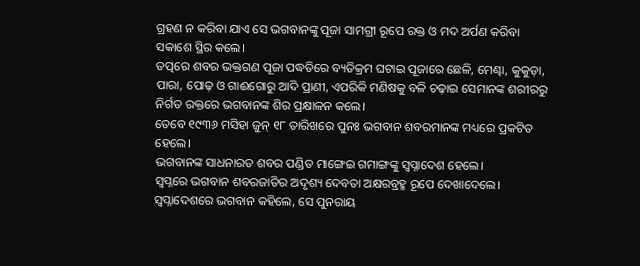ଗ୍ରହଣ ନ କରିବା ଯାଏ ସେ ଭଗବାନଙ୍କୁ ପୂଜା ସାମଗ୍ରୀ ରୂପେ ରକ୍ତ ଓ ମଦ ଅର୍ପଣ କରିବା ସକାଶେ ସ୍ଥିର କଲେ।
ତତ୍ପରେ ଶବର ଭକ୍ତଗଣ ପୂଜା ପଦ୍ଧତିରେ ବ୍ୟତିକ୍ରମ ଘଟାଇ ପୂଜାରେ ଛେଳି, ମେଣ୍ଢା, କୁକୁଡ଼ା, ପାରା, ପୋଢ଼ ଓ ଗାଈଗୋରୁ ଆଦି ପ୍ରାଣୀ, ଏପରିକି ମଣିଷକୁ ବଳି ଚଢ଼ାଇ ସେମାନଙ୍କ ଶରୀରରୁ ନିର୍ଗତ ରକ୍ତରେ ଭଗବାନଙ୍କ ଶିର ପ୍ରକ୍ଷାଳନ କଲେ।
ତେବେ ୧୯୩୬ ମସିହା ଜୁନ୍ ୧୮ ତାରିଖରେ ପୁନଃ ଭଗବାନ ଶବରମାନଙ୍କ ମଧ୍ୟରେ ପ୍ରକଟିତ ହେଲେ।
ଭଗବାନଙ୍କ ସାଧନାରତ ଶବର ପଣ୍ଡିତ ମାଙ୍ଗେଇ ଗମାଙ୍ଗଙ୍କୁ ସ୍ୱପ୍ନାଦେଶ ହେଲେ।
ସ୍ୱପ୍ନରେ ଭଗବାନ ଶବରଜାତିର ଅଦୃଶ୍ୟ ଦେବତା ଅକ୍ଷରବ୍ରହ୍ମ ରୂପେ ଦେଖାଦେଲେ।
ସ୍ୱପ୍ନାଦେଶରେ ଭଗବାନ କହିଲେ, ସେ ପୁନରାୟ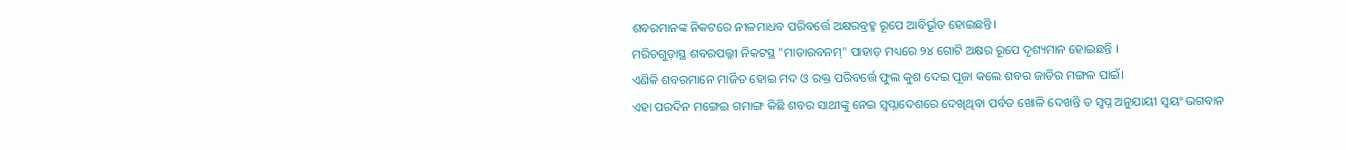ଶବରମାନଙ୍କ ନିକଟରେ ନୀଳମାଧବ ପରିବର୍ତ୍ତେ ଅକ୍ଷରବ୍ରହ୍ମ ରୂପେ ଆବିର୍ଭୂତ ହୋଇଛନ୍ତି।
ମରିଚଗୁଡ଼ାସ୍ଥ ଶବରପଲ୍ଳୀ ନିକଟସ୍ଥ "ମାତାରବନମ୍" ପାହାଡ଼ ମଧ୍ୟରେ ୨୪ ଗୋଟି ଅକ୍ଷର ରୂପେ ଦୃଶ୍ୟମାନ ହୋଇଛନ୍ତି ।
ଏଣିକି ଶବରମାନେ ମାର୍ଜିତ ହୋଇ ମଦ ଓ ରକ୍ତ ପରିବର୍ତ୍ତେ ଫୁଲ କୁଶ ଦେଇ ପୂଜା କଲେ ଶବର ଜାତିର ମଙ୍ଗଳ ପାଇଁ।
ଏହା ପରଦିନ ମଙ୍ଗେଇ ଗମାଙ୍ଗ କିଛି ଶବର ସାଥୀଙ୍କୁ ନେଇ ସ୍ୱପ୍ନାଦେଶରେ ଦେଖିଥିବା ପର୍ବତ ଖୋଳି ଦେଖନ୍ତି ତ ସ୍ୱପ୍ନ ଅନୁଯାୟୀ ସ୍ୱୟଂ ଭଗବାନ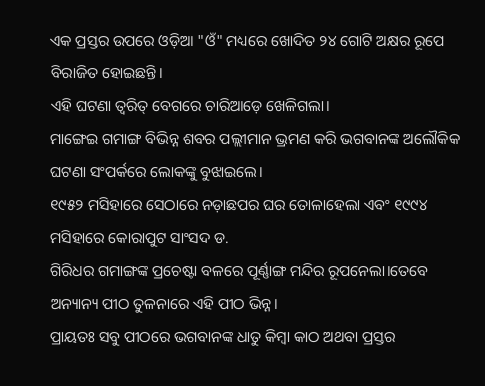ଏକ ପ୍ରସ୍ତର ଉପରେ ଓଡ଼ିଆ "ଓଁ" ମଧ୍ୟରେ ଖୋଦିତ ୨୪ ଗୋଟି ଅକ୍ଷର ରୂପେ ବିରାଜିତ ହୋଇଛନ୍ତି।
ଏହି ଘଟଣା ତ୍ୱରିତ୍ ବେଗରେ ଚାରିଆଡ଼େ ଖେଳିଗଲା।
ମାଙ୍ଗେଇ ଗମାଙ୍ଗ ବିଭିନ୍ନ ଶବର ପଲ୍ଲୀମାନ ଭ୍ରମଣ କରି ଭଗବାନଙ୍କ ଅଲୌକିକ ଘଟଣା ସଂପର୍କରେ ଲୋକଙ୍କୁ ବୁଝାଇଲେ।
୧୯୫୨ ମସିହାରେ ସେଠାରେ ନଡ଼ାଛପର ଘର ତୋଳାହେଲା ଏବଂ ୧୯୯୪ ମସିହାରେ କୋରାପୁଟ ସାଂସଦ ଡ.
ଗିରିଧର ଗମାଙ୍ଗଙ୍କ ପ୍ରଚେଷ୍ଟା ବଳରେ ପୂର୍ଣ୍ଣାଙ୍ଗ ମନ୍ଦିର ରୂପନେଲା।ତେବେ ଅନ୍ୟାନ୍ୟ ପୀଠ ତୁଳନାରେ ଏହି ପୀଠ ଭିନ୍ନ।
ପ୍ରାୟତଃ ସବୁ ପୀଠରେ ଭଗବାନଙ୍କ ଧାତୁ କିମ୍ବା କାଠ ଅଥବା ପ୍ରସ୍ତର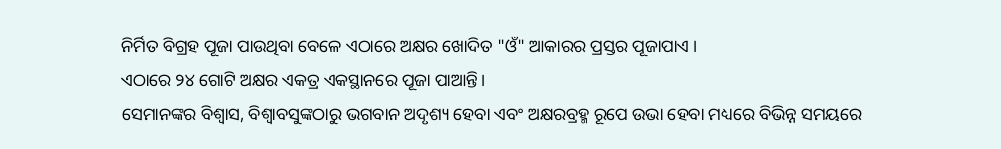ନିର୍ମିତ ବିଗ୍ରହ ପୂଜା ପାଉଥିବା ବେଳେ ଏଠାରେ ଅକ୍ଷର ଖୋଦିତ "ଓଁ" ଆକାରର ପ୍ରସ୍ତର ପୂଜାପାଏ ।
ଏଠାରେ ୨୪ ଗୋଟି ଅକ୍ଷର ଏକତ୍ର ଏକସ୍ଥାନରେ ପୂଜା ପାଆନ୍ତି।
ସେମାନଙ୍କର ବିଶ୍ବାସ, ବିଶ୍ୱାବସୁଙ୍କଠାରୁ ଭଗବାନ ଅଦୃଶ୍ୟ ହେବା ଏବଂ ଅକ୍ଷରବ୍ରହ୍ମ ରୂପେ ଉଭା ହେବା ମଧ୍ୟରେ ବିଭିନ୍ନ ସମୟରେ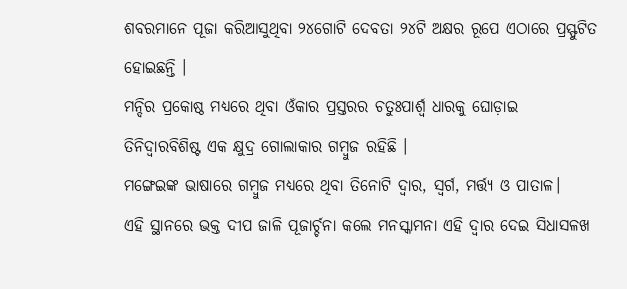ଶବରମାନେ ପୂଜା କରିଆସୁଥିବା ୨୪ଗୋଟି ଦେବତା ୨୪ଟି ଅକ୍ଷର ରୂପେ ଏଠାରେ ପ୍ରସ୍ଫୁଟିତ ହୋଇଛନ୍ତି ।
ମନ୍ଦିର ପ୍ରକୋଷ୍ଠ ମଧ୍ୟରେ ଥିବା ଓଁକାର ପ୍ରସ୍ତରର ଚତୁଃପାର୍ଶ୍ବ ଧାରକୁ ଘୋଡ଼ାଇ ତିନିଦ୍ୱାରବିଶିଷ୍ଟ ଏକ କ୍ଷୁଦ୍ର ଗୋଲାକାର ଗମ୍ବୁଜ ରହିଛି ।
ମଙ୍ଗେଇଙ୍କ ଭାଷାରେ ଗମ୍ବୁଜ ମଧ୍ୟରେ ଥିବା ତିନୋଟି ଦ୍ୱାର, ସ୍ୱର୍ଗ, ମର୍ତ୍ତ୍ୟ ଓ ପାତାଳ।
ଏହି ସ୍ଥାନରେ ଭକ୍ତ ଦୀପ ଜାଳି ପୂଜାର୍ଚ୍ଚନା କଲେ ମନସ୍କାମନା ଏହି ଦ୍ୱାର ଦେଇ ସିଧାସଳଖ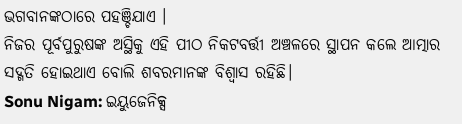ଭଗବାନଙ୍କଠାରେ ପହଞ୍ଚିଯାଏ ।
ନିଜର ପୂର୍ବପୁରୁଷଙ୍କ ଅସ୍ଥିକୁ ଏହି ପୀଠ ନିକଟବର୍ତ୍ତୀ ଅଞ୍ଚଳରେ ସ୍ଥାପନ କଲେ ଆତ୍ମାର ସଦ୍ଗତି ହୋଇଥାଏ ବୋଲି ଶବରମାନଙ୍କ ବିଶ୍ୱାସ ରହିଛି।
Sonu Nigam: ଇୟୁଜେନିକ୍ସ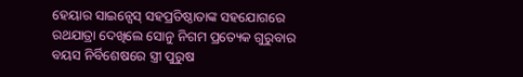ହେୟାର ସାଇନ୍ସେସ୍ ସହପ୍ରତିଷ୍ଠାତାଙ୍କ ସହଯୋଗରେ ରଥଯାତ୍ରା ଦେଖିଲେ ସୋନୁ ନିଗମ ପ୍ରତ୍ୟେକ ଗୁରୁବାର ବୟସ ନିର୍ବିଶେଷରେ ସ୍ତ୍ରୀ ପୁରୁଷ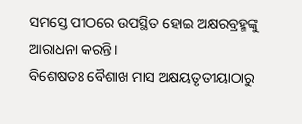ସମସ୍ତେ ପୀଠରେ ଉପସ୍ଥିତ ହୋଇ ଅକ୍ଷରବ୍ରହ୍ମଙ୍କୁ ଆରାଧନା କରନ୍ତି।
ବିଶେଷତଃ ବୈଶାଖ ମାସ ଅକ୍ଷୟତୃତୀୟାଠାରୁ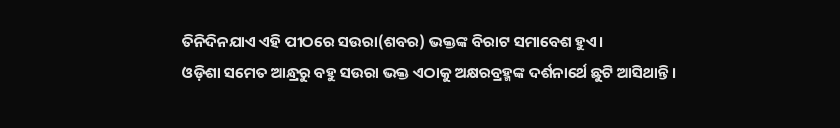ତିନିଦିନଯାଏ ଏହି ପୀଠରେ ସଉରା(ଶବର) ଭକ୍ତଙ୍କ ବିରାଟ ସମାବେଶ ହୁଏ।
ଓଡ଼ିଶା ସମେତ ଆନ୍ଧ୍ରରୁ ବହୁ ସଉରା ଭକ୍ତ ଏଠାକୁ ଅକ୍ଷରବ୍ରହ୍ମଙ୍କ ଦର୍ଶନାର୍ଥେ ଛୁଟି ଆସିଥାନ୍ତି।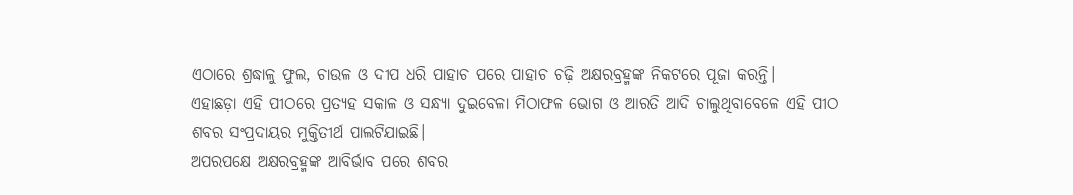ଏଠାରେ ଶ୍ରଦ୍ଧାଳୁ ଫୁଲ, ଚାଉଳ ଓ ଦୀପ ଧରି ପାହାଚ ପରେ ପାହାଚ ଚଢ଼ି ଅକ୍ଷରବ୍ରହ୍ମଙ୍କ ନିକଟରେ ପୂଜା କରନ୍ତି।
ଏହାଛଡ଼ା ଏହି ପୀଠରେ ପ୍ରତ୍ୟହ ସକାଳ ଓ ସନ୍ଧ୍ୟା ଦୁଇବେଳା ମିଠାଫଳ ଭୋଗ ଓ ଆରତି ଆଦି ଚାଲୁଥିବାବେଳେ ଏହି ପୀଠ ଶବର ସଂପ୍ରଦାୟର ମୁକ୍ତିତୀର୍ଥ ପାଲଟିଯାଇଛି।
ଅପରପକ୍ଷେ ଅକ୍ଷରବ୍ରହ୍ମଙ୍କ ଆବିର୍ଭାବ ପରେ ଶବର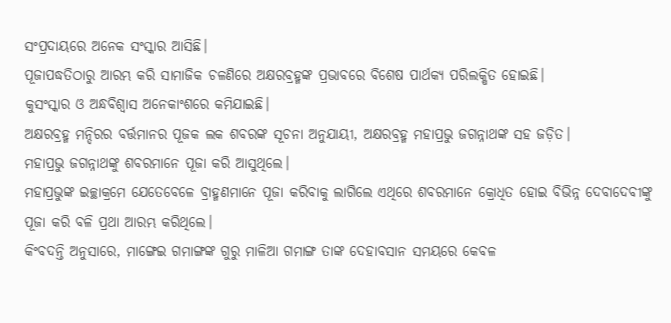ସଂପ୍ରଦାୟରେ ଅନେକ ସଂସ୍କାର ଆସିଛି।
ପୂଜାପଦ୍ଧତିଠାରୁ ଆରମ୍ଭ କରି ସାମାଜିକ ଚଳଣିରେ ଅକ୍ଷରବ୍ରହ୍ମଙ୍କ ପ୍ରଭାବରେ ବିଶେଷ ପାର୍ଥକ୍ୟ ପରିଲକ୍ଷିତ ହୋଇଛି।
କୁସଂସ୍କାର ଓ ଅନ୍ଧବିଶ୍ୱାସ ଅନେକାଂଶରେ କମିଯାଇଛି।
ଅକ୍ଷରବ୍ରହ୍ମ ମନ୍ଦିରର ବର୍ତ୍ତମାନର ପୂଜକ ଲକ ଶବରଙ୍କ ସୂଚନା ଅନୁଯାୟୀ, ଅକ୍ଷରବ୍ରହ୍ମ ମହାପ୍ରଭୁ ଜଗନ୍ନାଥଙ୍କ ସହ ଜଡ଼ିତ।
ମହାପ୍ରଭୁ ଜଗନ୍ନାଥଙ୍କୁ ଶବରମାନେ ପୂଜା କରି ଆସୁଥିଲେ।
ମହାପ୍ରଭୁଙ୍କ ଇଚ୍ଛାକ୍ରମେ ଯେତେବେଳେ ବ୍ରାହ୍ମଣମାନେ ପୂଜା କରିବାକୁ ଲାଗିଲେ ଏଥିରେ ଶବରମାନେ କ୍ରୋଧିତ ହୋଇ ବିଭିନ୍ନ ଦେବାଦେବୀଙ୍କୁ ପୂଜା କରି ବଳି ପ୍ରଥା ଆରମ୍ଭ କରିଥିଲେ।
କିଂବଦନ୍ତି ଅନୁସାରେ, ମାଙ୍ଗେଇ ଗମାଙ୍ଗଙ୍କ ଗୁରୁ ମାଳିଆ ଗମାଙ୍ଗ ତାଙ୍କ ଦେହାବସାନ ସମୟରେ କେବଳ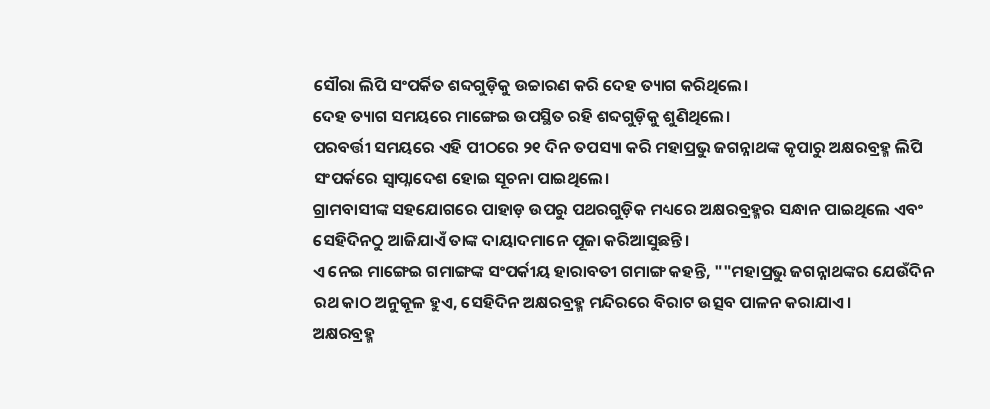ସୌରା ଲିପି ସଂପର୍କିତ ଶବ୍ଦଗୁଡ଼ିକୁ ଉଚ୍ଚାରଣ କରି ଦେହ ତ୍ୟାଗ କରିଥିଲେ।
ଦେହ ତ୍ୟାଗ ସମୟରେ ମାଙ୍ଗେଇ ଉପସ୍ଥିତ ରହି ଶବ୍ଦଗୁଡ଼ିକୁ ଶୁଣିଥିଲେ।
ପରବର୍ତ୍ତୀ ସମୟରେ ଏହି ପୀଠରେ ୨୧ ଦିନ ତପସ୍ୟା କରି ମହାପ୍ରଭୁ ଜଗନ୍ନାଥଙ୍କ କୃପାରୁ ଅକ୍ଷରବ୍ରହ୍ମ ଲିପି ସଂପର୍କରେ ସ୍ବାପ୍ନାଦେଶ ହୋଇ ସୂଚନା ପାଇଥିଲେ।
ଗ୍ରାମବାସୀଙ୍କ ସହଯୋଗରେ ପାହାଡ଼ ଉପରୁ ପଥରଗୁଡ଼ିକ ମଧ୍ୟରେ ଅକ୍ଷରବ୍ରହ୍ମର ସନ୍ଧାନ ପାଇଥିଲେ ଏବଂ ସେହିଦିନଠୁ ଆଜିଯାଏଁ ତାଙ୍କ ଦାୟାଦମାନେ ପୂଜା କରିଆସୁଛନ୍ତି।
ଏ ନେଇ ମାଙ୍ଗେଇ ଗମାଙ୍ଗଙ୍କ ସଂପର୍କୀୟ ହାରାବତୀ ଗମାଙ୍ଗ କହନ୍ତି, ""ମହାପ୍ରଭୁ ଜଗନ୍ନାଥଙ୍କର ଯେଉଁଦିନ ରଥ କାଠ ଅନୁକୂଳ ହୁଏ, ସେହିଦିନ ଅକ୍ଷରବ୍ରହ୍ମ ମନ୍ଦିରରେ ବିରାଟ ଉତ୍ସବ ପାଳନ କରାଯାଏ।
ଅକ୍ଷରବ୍ରହ୍ମ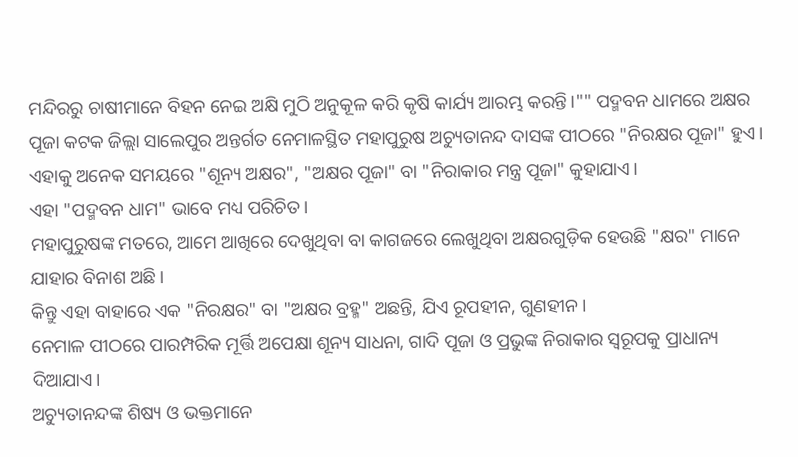ମନ୍ଦିରରୁ ଚାଷୀମାନେ ବିହନ ନେଇ ଅକ୍ଷି ମୁଠି ଅନୁକୂଳ କରି କୃଷି କାର୍ଯ୍ୟ ଆରମ୍ଭ କରନ୍ତି।"" ପଦ୍ମବନ ଧାମରେ ଅକ୍ଷର ପୂଜା କଟକ ଜିଲ୍ଲା ସାଲେପୁର ଅନ୍ତର୍ଗତ ନେମାଳସ୍ଥିତ ମହାପୁରୁଷ ଅଚ୍ୟୁତାନନ୍ଦ ଦାସଙ୍କ ପୀଠରେ "ନିରକ୍ଷର ପୂଜା" ହୁଏ।
ଏହାକୁ ଅନେକ ସମୟରେ "ଶୂନ୍ୟ ଅକ୍ଷର", "ଅକ୍ଷର ପୂଜା" ବା "ନିରାକାର ମନ୍ତ୍ର ପୂଜା" କୁହାଯାଏ।
ଏହା "ପଦ୍ମବନ ଧାମ" ଭାବେ ମଧ୍ୟ ପରିଚିତ।
ମହାପୁରୁଷଙ୍କ ମତରେ, ଆମେ ଆଖିରେ ଦେଖୁଥିବା ବା କାଗଜରେ ଲେଖୁଥିବା ଅକ୍ଷରଗୁଡ଼ିକ ହେଉଛି "କ୍ଷର" ମାନେ ଯାହାର ବିନାଶ ଅଛି।
କିନ୍ତୁ ଏହା ବାହାରେ ଏକ "ନିରକ୍ଷର" ବା "ଅକ୍ଷର ବ୍ରହ୍ମ" ଅଛନ୍ତି, ଯିଏ ରୂପହୀନ, ଗୁଣହୀନ।
ନେମାଳ ପୀଠରେ ପାରମ୍ପରିକ ମୂର୍ତ୍ତି ଅପେକ୍ଷା ଶୂନ୍ୟ ସାଧନା, ଗାଦି ପୂଜା ଓ ପ୍ରଭୁଙ୍କ ନିରାକାର ସ୍ୱରୂପକୁ ପ୍ରାଧାନ୍ୟ ଦିଆଯାଏ।
ଅଚ୍ୟୁତାନନ୍ଦଙ୍କ ଶିଷ୍ୟ ଓ ଭକ୍ତମାନେ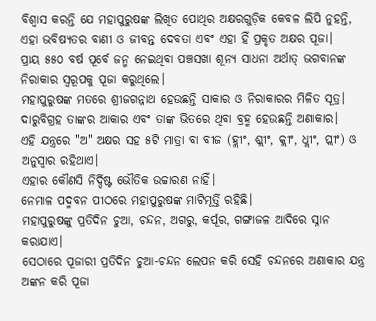ବିଶ୍ୱାସ କରନ୍ତି ଯେ ମହାପୁରୁଷଙ୍କ ଲିଖିତ ପୋଥିର ଅକ୍ଷରଗୁଡ଼ିକ କେବଳ ଲିପି ନୁହନ୍ତି, ଏହା ଭବିଷ୍ୟତର ବାଣୀ ଓ ଜୀବନ୍ତ ଦେବତା ଏବଂ ଏହା ହିଁ ପ୍ରକୃତ ଅକ୍ଷର ପୂଜା।
ପ୍ରାୟ ୫୫୦ ବର୍ଷ ପୂର୍ବେ ଜନ୍ମ ନେଇଥିବା ପଞ୍ଚସଖା ଶୂନ୍ୟ ସାଧନା ଅର୍ଥାତ୍ ଭଗବାନଙ୍କ ନିରାକାର ସ୍ବରୂପକୁ ପୂଜା କରୁଥିଲେ।
ମହାପୁରୁଷଙ୍କ ମତରେ ଶ୍ରୀଜଗନ୍ନାଥ ହେଉଛନ୍ତି ସାକାର ଓ ନିରାକାରର ମିଳିତ ସୂତ୍ର।
ଦାରୁବିଗ୍ରହ ତାଙ୍କର ଆକାର ଏବଂ ତାଙ୍କ ଭିତରେ ଥିବା ବ୍ରହ୍ମ ହେଉଛନ୍ତି ଅଣାକାର।
ଏହି ଯନ୍ତ୍ରରେ "ଅ" ଅକ୍ଷର ସହ ୫ଟି ମାତ୍ରା ବା ବୀଜ (ହ୍ଲୀଂ, ଶ୍ଲୀଂ, କ୍ଲୀଂ, ଧ୍ଲୀଂ, ପ୍ଲୀଂ) ଓ ଅନୁସ୍ୱାର ରହିଥାଏ।
ଏହାର କୌଣସି ନିର୍ଦ୍ଦିଷ୍ଟ ଭୌତିକ ଉଚ୍ଚାରଣ ନାହିଁ।
ନେମାଳ ପଦ୍ମବନ ପୀଠରେ ମହାପୁରୁଷଙ୍କ ମାଟିମୂର୍ତ୍ତି ରହିଛି।
ମହାପୁରୁଷଙ୍କୁ ପ୍ରତିଦିନ ଚୁଆ, ଚନ୍ଦନ, ଅଗରୁ, କର୍ପୂର, ଗଙ୍ଗାଜଳ ଆଦିରେ ସ୍ନାନ କରାଯାଏ।
ସେଠାରେ ପୂଜାରୀ ପ୍ରତିଦିନ ଚୁଆ-ଚନ୍ଦନ ଲେପନ କରି ସେହି ଚନ୍ଦନରେ ଅଣାକାର ଯନ୍ତ୍ର ଅଙ୍କନ କରି ପୂଜା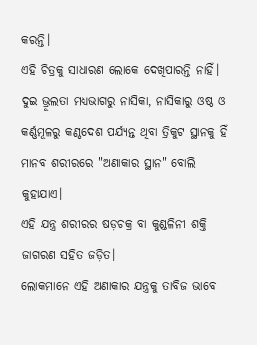କରନ୍ତି।
ଏହି ଚିତ୍ରକୁ ସାଧାରଣ ଲୋକେ ଦେଖିପାରନ୍ତି ନାହିଁ।
ଦୁଇ ଭ୍ରୂଲତା ମଧ୍ୟଭାଗରୁ ନାସିକା, ନାସିକାରୁ ଓଷ୍ଠ ଓ କର୍ଣ୍ଣମୂଳରୁ କଣ୍ଠଦେଶ ପର୍ଯ୍ୟନ୍ତ ଥିବା ତ୍ରିକୁଟ ସ୍ଥାନକୁ ହିଁ ମାନବ ଶରୀରରେ "ଅଣାକାର ସ୍ଥାନ" ବୋଲି କୁହାଯାଏ।
ଏହି ଯନ୍ତ୍ର ଶରୀରର ଷଡ଼ଚକ୍ର ବା କୁଣ୍ଡଳିନୀ ଶକ୍ତି ଜାଗରଣ ସହିତ ଜଡ଼ିତ।
ଲୋକମାନେ ଏହି ଅଣାକାର ଯନ୍ତ୍ରକୁ ତାବିଜ ଭାବେ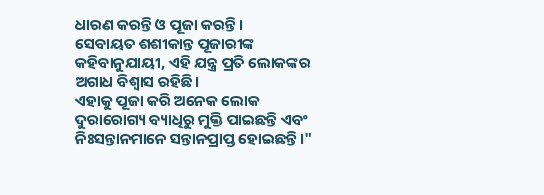ଧାରଣ କରନ୍ତି ଓ ପୂଜା କରନ୍ତି।
ସେବାୟତ ଶଶୀକାନ୍ତ ପୂଜାରୀଙ୍କ କହିବାନୁଯାୟୀ, ଏହି ଯନ୍ତ୍ର ପ୍ରତି ଲୋକଙ୍କର ଅଗାଧ ବିଶ୍ୱାସ ରହିଛି।
ଏହାକୁ ପୂଜା କରି ଅନେକ ଲୋକ ଦୁରାରୋଗ୍ୟ ବ୍ୟାଧିରୁ ମୁକ୍ତି ପାଇଛନ୍ତି ଏବଂ ନିଃସନ୍ତାନମାନେ ସନ୍ତାନପ୍ରାପ୍ତ ହୋଇଛନ୍ତି।"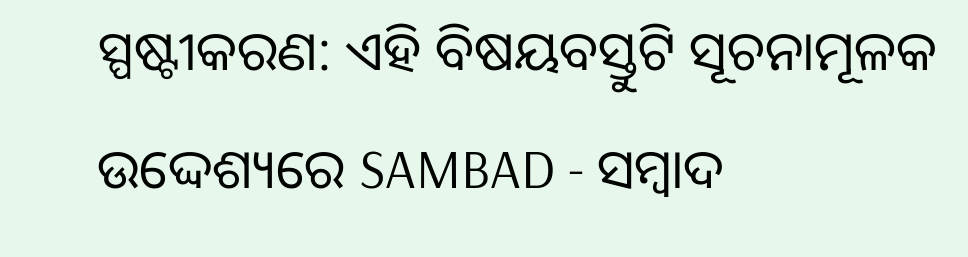ସ୍ପଷ୍ଟୀକରଣ: ଏହି ବିଷୟବସ୍ତୁଟି ସୂଚନାମୂଳକ ଉଦ୍ଦେଶ୍ୟରେ SAMBAD - ସମ୍ବାଦ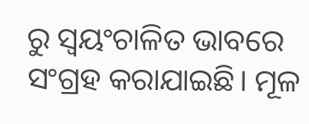ରୁ ସ୍ୱୟଂଚାଳିତ ଭାବରେ ସଂଗ୍ରହ କରାଯାଇଛି। ମୂଳ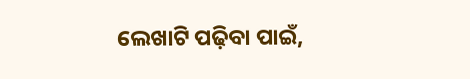ଲେଖାଟି ପଢ଼ିବା ପାଇଁ,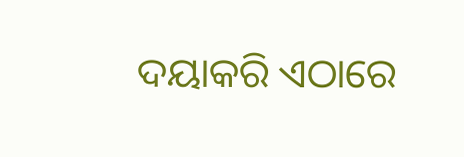ଦୟାକରି ଏଠାରେ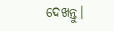ଦେଖନ୍ତୁ।